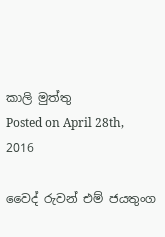කාලි මුත්තු
Posted on April 28th, 2016

වෛද් රුවන් එම් ජයතුංග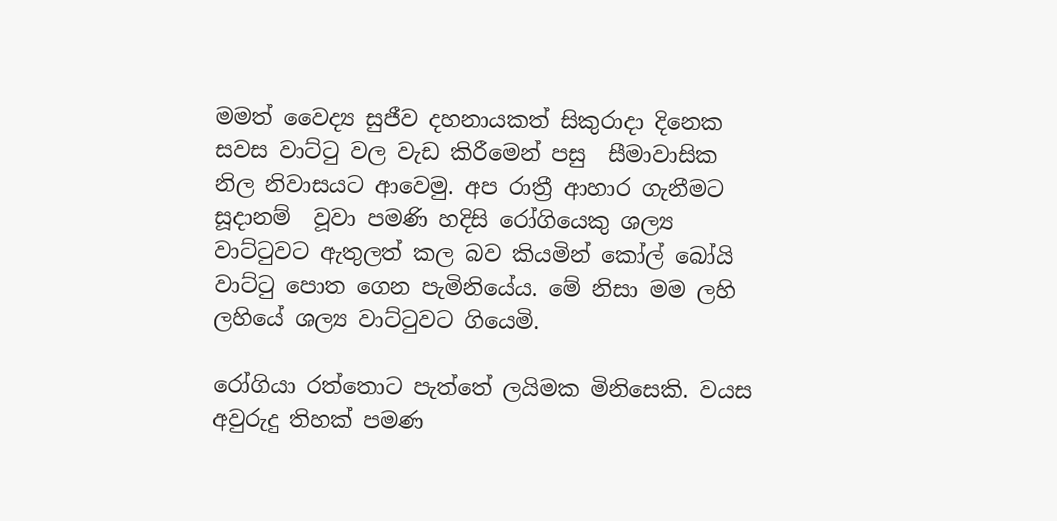මමත් වෛද්‍ය සුජීව දහනායකත් සිකුරාදා දිනෙක සවස වාට්ටු වල වැඩ කිරීමෙන් පසු  සීමාවාසික නිල නිවාසයට ආවෙමු. අප රාත්‍රී ආහාර ගැනීමට සූදානම්  වූවා පමණි හදිසි රෝගියෙකු ශල්‍ය වාට්ටුවට ඇතුලත් කල බව කියමින් කෝල් බෝයි වාට්ටු පොත ගෙන පැමිනියේය. මේ නිසා මම ලහි ලහියේ ශල්‍ය වාට්ටුවට ගියෙමි.

රෝගියා රත්තොට පැත්තේ ලයිමක මිනිසෙකි. වයස අවුරුදු තිහක් පමණ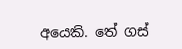අයෙකි. තේ ගස්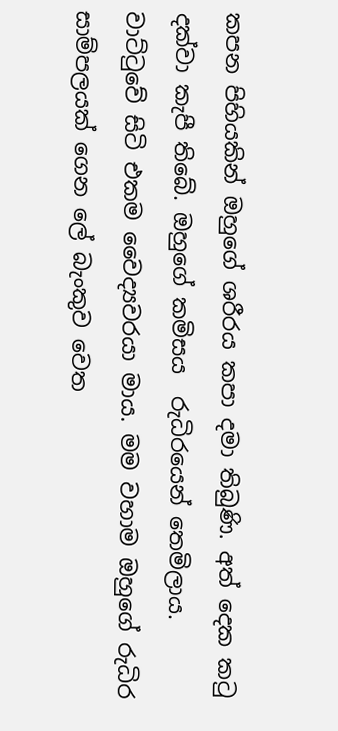කපන පිහියකින් ඔහුගේ ශරීරය කපා දමා තිබුණි. අත් දෙක කටු දක්වා කැපී තිබේ. ඔහුගේ කමිසය  රුධිරයෙන් තෙමිලාය. වාට්ටුවේ සිටි එකම වෛද්‍යවරයා මාය. මම වහාම ඔහුගේ රුධිර සාම්පලයක් ගෙන ලේ බැංකුව වෙත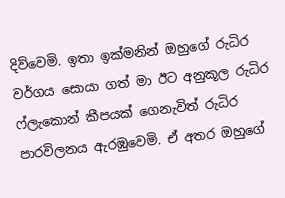දිව්වෙමි. ඉතා ඉක්මනින් ඔහුගේ රුධිර වර්ගය සොයා ගත් මා ඊට අනුකූල රුධිර ෆ්ලැකොන් කීපයක් ගෙනැවිත් රුධිර පාරවිලනය ඇරඹුවෙමි. ඒ අතර ඔහුගේ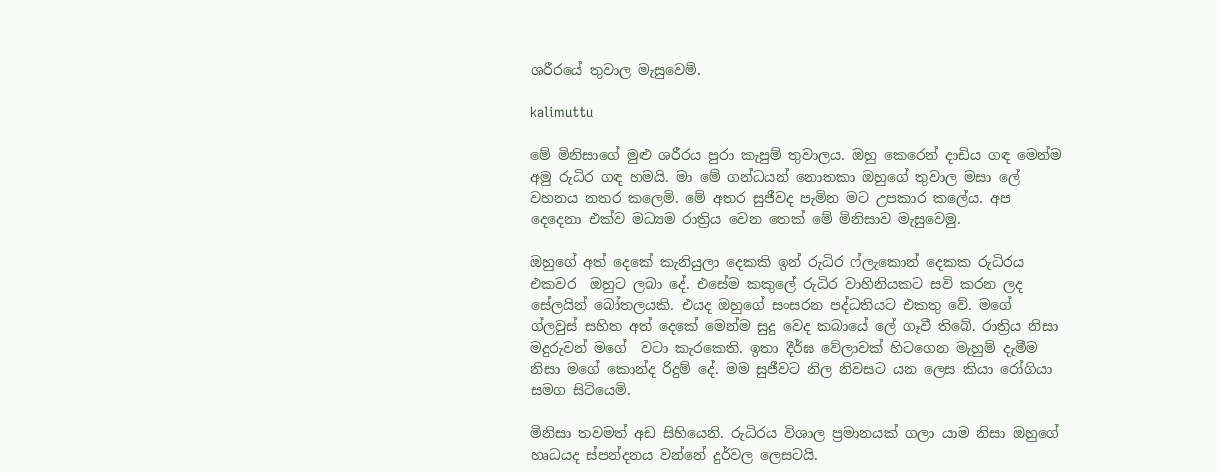ශරීරයේ තුවාල මැසුවෙමි.

kalimuttu

මේ මිනිසාගේ මුළු ශරීරය පුරා කැපුම් තුවාලය. ඔහු කෙරෙන් දාඩිය ගඳ මෙන්ම අමු රුධිර ගඳ හමයි. මා මේ ගන්ධයන් නොතකා ඔහුගේ තුවාල මසා ලේ වහනය නතර කලෙමි. මේ අතර සුජීවද පැමින මට උපකාර කලේය. අප දෙදෙනා එක්ව මධ්‍යම රාත්‍රිය වෙන තෙක් මේ මිනිසාව මැසුවෙමු.

ඔහුගේ අත් දෙකේ කැනියුලා දෙකකි ඉන් රුධිර ෆ්ලැකොන් දෙකක රුධිරය එකවර  ඔහුට ලබා දේ. එසේම කකුලේ රුධිර වාහිනියකට සවි කරන ලද සේලයින් බෝතලයකි. එයද ඔහුගේ සංසරන පද්ධතියට එකතු වේ. මගේ ග්ලවුස් සහිත අත් දෙකේ මෙන්ම සුදු වෙද කබායේ ලේ ගෑවී තිබේ. රාත්‍රිය නිසා මදුරුවන් මගේ  වටා කැරකෙති. ඉතා දීර්ඝ වේලාවක් හිටගෙන මැහුම් දැමීම නිසා මගේ කොන්ද රිදුම් දේ. මම සුජීවට නිල නිවසට යන ලෙස කියා රෝගියා සමග සිටියෙමි.

මිනිසා තවමත් අඩ සිහියෙනි. රුධිරය විශාල ප්‍රමානයක් ගලා යාම නිසා ඔහුගේ හෘධයද ස්පන්දනය වන්නේ දුර්වල ලෙසටයි.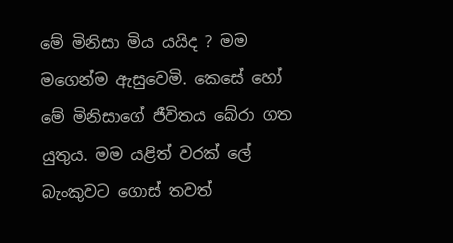මේ මිනිසා මිය යයිද ? මම මගෙන්ම ඇසුවෙමි. කෙසේ හෝ මේ මිනිසාගේ ජීවිතය බේරා ගත යුතුය. මම යළිත් වරක් ලේ බැංකුවට ගොස් තවත්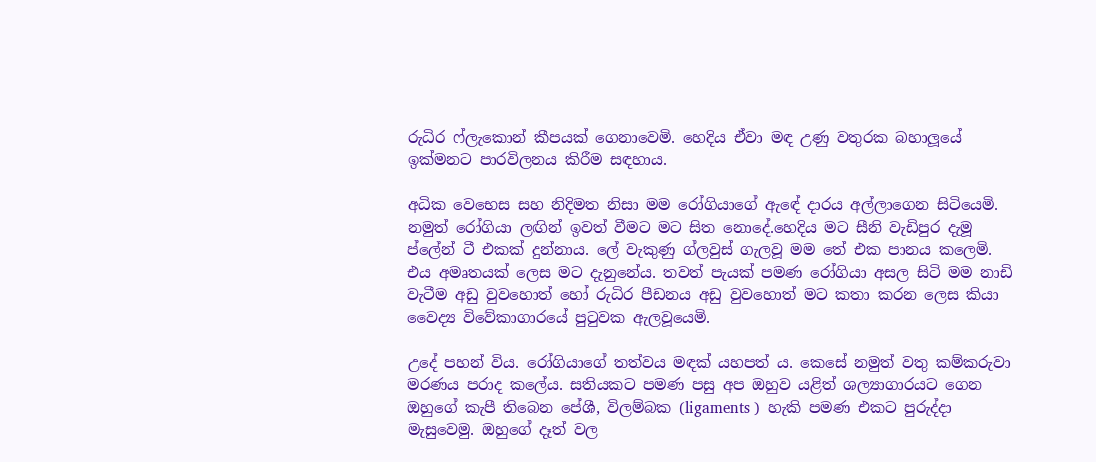රුධිර ෆ්ලැකොන් කීපයක් ගෙනාවෙමි. හෙදිය ඒවා මඳ උණු වතුරක බහාලූයේ ඉක්මනට පාරවිලනය කිරීම සඳහාය.

අධික වෙභෙස සහ නිදිමත නිසා මම රෝගියාගේ ඇඳේ දාරය අල්ලාගෙන සිටියෙමි. නමුත් රෝගියා ලඟින් ඉවත් වීමට මට සිත නොදේ.හෙදිය මට සීනි වැඩිපුර දැමූ ප්ලේන් ටී එකක් දුන්නාය. ලේ වැකුණු ග්ලවුස් ගැලවූ මම තේ එක පානය කලෙමි. එය අමෘතයක් ලෙස මට දැනුනේය. තවත් පැයක් පමණ රෝගියා අසල සිටි මම නාඩි වැටීම අඩු වුවහොත් හෝ රුධිර පීඩනය අඩු වුවහොත් මට කතා කරන ලෙස කියා වෛද්‍ය විවේකාගාරයේ පුටුවක ඇලවූයෙමි.

උදේ පහන් විය. රෝගියාගේ තත්වය මඳක් යහපත් ය. කෙසේ නමුත් වතු කම්කරුවා මරණය පරාද කලේය. සතියකට පමණ පසු අප ඔහුව යළිත් ශල්‍යාගාරයට ගෙන ඔහුගේ කැපී තිබෙන පේශී, විලම්බක (ligaments )  හැකි පමණ එකට පුරුද්දා මැසුවෙමු. ඔහුගේ දෑත් වල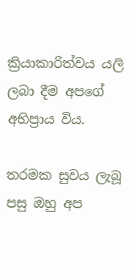ක්‍රියාකාරිත්වය යලි ලබා දීම අපගේ අභිප්‍රාය විය.

තරමක සුවය ලැබූ පසු ඔහු අප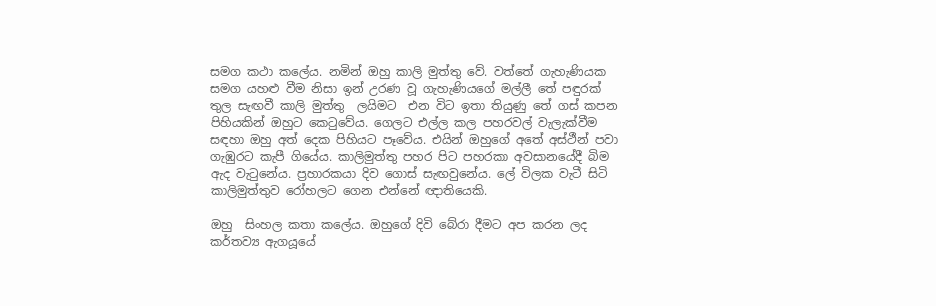සමග කථා කලේය. නමින් ඔහු කාලි මුත්තු වේ. වත්තේ ගැහැණියක සමග යහළු වීම නිසා ඉන් උරණ වූ ගැහැණියගේ මල්ලී තේ පඳුරක් තුල සැඟවී කාලි මුත්තු  ලයිමට  එන විට ඉතා තියුණු තේ ගස් කපන පිහියකින් ඔහුට කෙටුවේය. ගෙලට එල්ල කල පහරවල් වැලැක්වීම සඳහා ඔහු අත් දෙක පිහියට පෑවේය. එයින් ඔහුගේ අතේ අස්ථීන් පවා ගැඹුරට කැපී ගියේය. කාලිමුත්තු පහර පිට පහරකා අවසානයේදී බිම ඇද වැටුනේය. ප්‍රහාරකයා දිව ගොස් සැඟවුනේය. ලේ විලක වැටී සිටි කාලිමුත්තුව රෝහලට ගෙන එන්නේ ඥාතියෙකි.

ඔහු  සිංහල කතා කලේය. ඔහුගේ දිවි බේරා දීමට අප කරන ලද කර්තව්‍ය ඇගයූයේ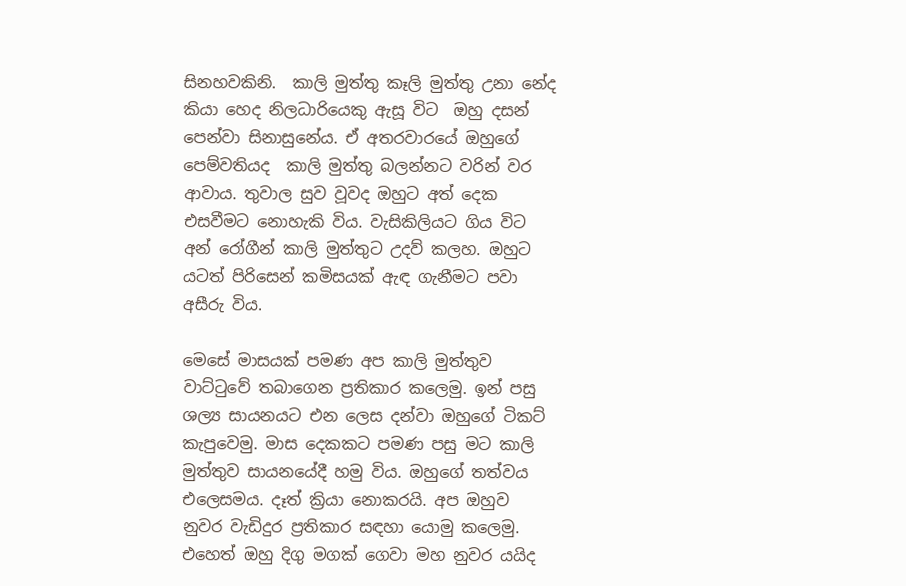සිනහවකිනි.  කාලි මුත්තු කෑලි මුත්තු උනා නේද කියා හෙද නිලධාරියෙකු ඇසූ විට  ඔහු දසන් පෙන්වා සිනාසුනේය. ඒ අතරවාරයේ ඔහුගේ පෙම්වතියද  කාලි මුත්තු බලන්නට වරින් වර ආවාය. තුවාල සුව වූවද ඔහුට අත් දෙක  එසවීමට නොහැකි විය. වැසිකිලියට ගිය විට අන් රෝගීන් කාලි මුත්තුට උදව් කලහ. ඔහුට යටත් පිරිසෙන් කමිසයක් ඇඳ ගැනීමට පවා අසීරු විය.

මෙසේ මාසයක් පමණ අප කාලි මුත්තුව වාට්ටුවේ තබාගෙන ප්‍රතිකාර කලෙමු. ඉන් පසු ශල්‍ය සායනයට එන ලෙස දන්වා ඔහුගේ ටිකට් කැපුවෙමු. මාස දෙකකට පමණ පසු මට කාලි මුත්තුව සායනයේදී හමු විය. ඔහුගේ තත්වය එලෙසමය. දෑත් ක්‍රියා නොකරයි. අප ඔහුව නුවර වැඩිදුර ප්‍රතිකාර සඳහා යොමු කලෙමු. එහෙත් ඔහු දිගු මගක් ගෙවා මහ නුවර යයිද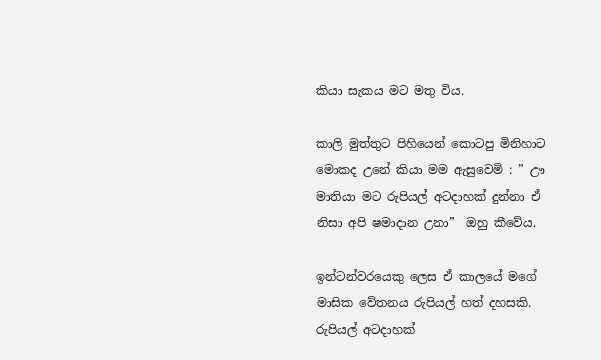කියා සැකය මට මතු විය.

කාලි මුත්තුට පිහියෙන් කොටපු මිනිහාට මොකද උනේ කියා මම ඇසුවෙමි : ” ඌ මාතියා මට රුපියල් අටදාහක් දුන්නා ඒ නිසා අපි ෂමාදාන උනා”  ඔහු කීවේය.

ඉන්ටන්වරයෙකු ලෙස ඒ කාලයේ මගේ මාසික වේතනය රුපියල් හත් දහසකි.  රුපියල් අටදාහක්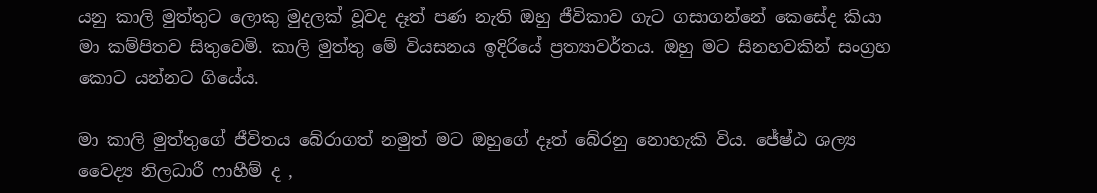යනු කාලි මුත්තුට ලොකු මුදලක් වූවද දෑත් පණ නැති ඔහු ජීවිකාව ගැට ගසාගන්නේ කෙසේද කියා මා කම්පිතව සිතුවෙමි. කාලි මුත්තු මේ වියසනය ඉදිරියේ ප්‍රත්‍යාවර්තය. ඔහු මට සිනහවකින් සංග්‍රහ කොට යන්නට ගියේය.

මා කාලි මුත්තුගේ ජීවිතය බේරාගත් නමුත් මට ඔහුගේ දෑත් බේරනු නොහැකි විය. ජේෂ්ඨ ශල්‍ය වෛද්‍ය නිලධාරී ෆාහීම් ද ,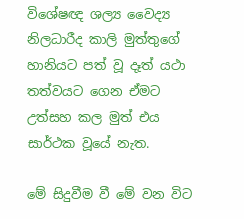විශේෂඥ ශල්‍ය වෛද්‍ය නිලධාරීද කාලි මුත්තුගේ හානියට පත් වූ දෑත් යථා තත්වයට ගෙන ඒමට උත්සහ කල මුත් එය සාර්ථක වූයේ නැත.

මේ සිදුවීම වී මේ වන විට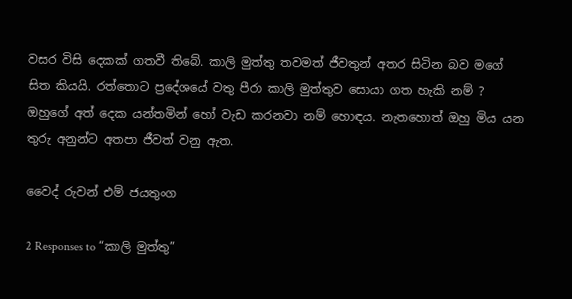වසර විසි දෙකක් ගතවී තිබේ. කාලි මුත්තු තවමත් ජීවතුන් අතර සිටින බව මගේ සිත කියයි. රත්තොට ප්‍රදේශයේ වතු පීරා කාලි මුත්තුව සොයා ගත හැකි නම් ? ඔහුගේ අත් දෙක යන්තමින් හෝ වැඩ කරනවා නම් හොඳය. නැතහොත් ඔහු මිය යන තුරු අනුන්ට අතපා ජීවත් වනු ඇත.

වෛද් රුවන් එම් ජයතුංග

2 Responses to “කාලි මුත්තු”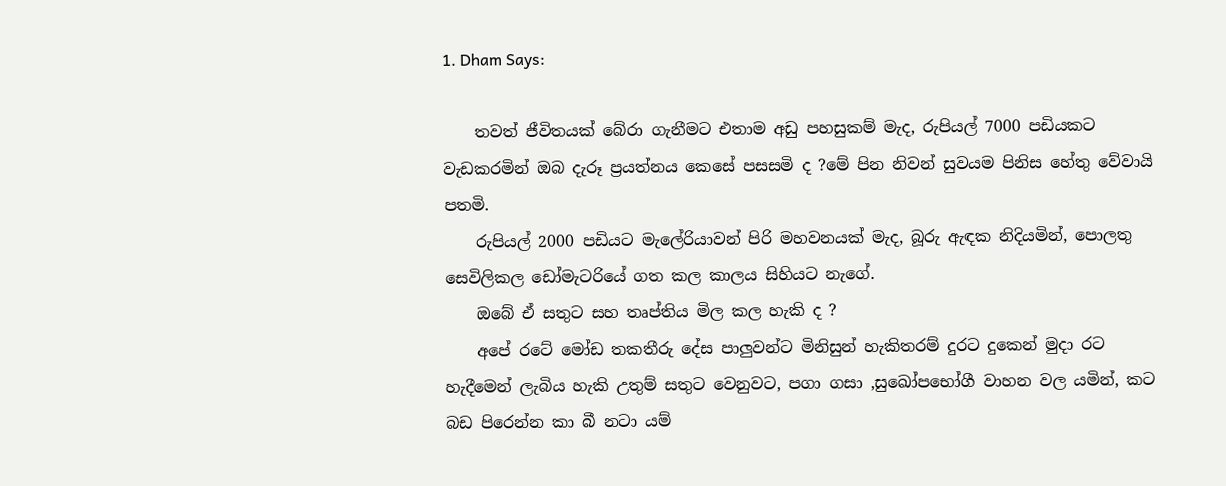1. Dham Says:

    තවත් ජීවිතයක් බේරා ගැනීමට එතාම අඩු පහසුකම් මැද, රුපියල් 7000 පඩියකට වැඩකරමින් ඔබ දැරූ ප්‍රයත්නය කෙසේ පසසමි ද ?මේ පින නිවන් සුවයම පිනිස හේතු වේවායි පතමි.
    රුපියල් 2000 පඩියට මැලේරියාවන් පිරි මහවනයක් මැද, බූරු ඇඳක නිදියමින්, පොලතු සෙවිලිකල ඩෝමැටරියේ ගත කල කාලය සිහියට නැගේ.
    ඔබේ ඒ සතුට සහ තෘප්තිය මිල කල හැකි ද ?
    අපේ රටේ මෝඩ තකතීරු දේස පාලුවන්ට මිනිසුන් හැකිතරම් දුරට දුකෙන් මුදා රට හැදීමෙන් ලැබිය හැකි උතුම් සතුට වෙනුවට, පගා ගසා ,සුඛෝපභෝගී වාහන වල යමින්, කට බඩ පිරෙන්න කා බී නටා යම්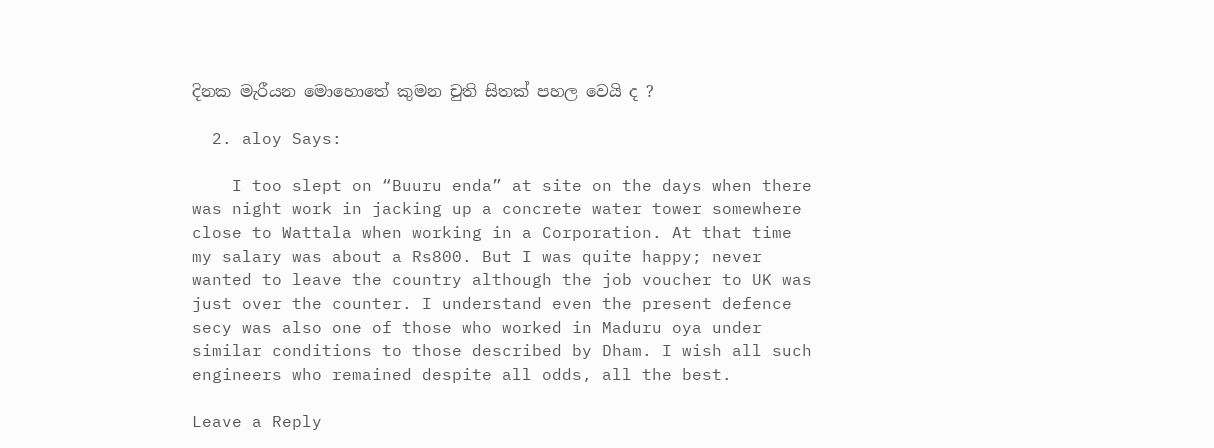දිනක මැරීයන මොහොතේ කුමන චුති සිතක් පහල වෙයි ද ?

  2. aloy Says:

    I too slept on “Buuru enda” at site on the days when there was night work in jacking up a concrete water tower somewhere close to Wattala when working in a Corporation. At that time my salary was about a Rs800. But I was quite happy; never wanted to leave the country although the job voucher to UK was just over the counter. I understand even the present defence secy was also one of those who worked in Maduru oya under similar conditions to those described by Dham. I wish all such engineers who remained despite all odds, all the best.

Leave a Reply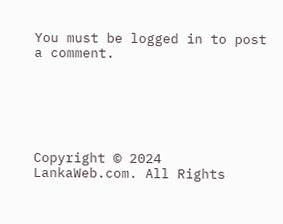You must be logged in to post a comment.






Copyright © 2024 LankaWeb.com. All Rights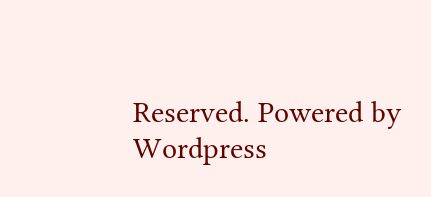Reserved. Powered by Wordpress